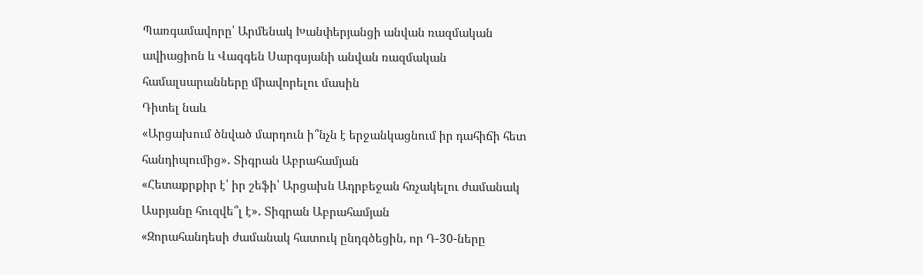Պառգամավորը՝ Արմենակ Խանփերյանցի անվան ռազմական ավիացիոն և Վազգեն Սարգսյանի անվան ռազմական համալսարանները միավորելու մասին
Դիտել նաև
«Արցախում ծնված մարդուն ի՞նչն է երջանկացնում իր դահիճի հետ հանդիպումից»․ Տիգրան Աբրահամյան
«Հետաքրքիր է՝ իր շեֆի՝ Արցախն Ադրբեջան հռչակելու ժամանակ Ասրյանը հուզվե՞լ է»․ Տիգրան Աբրահամյան
«Զորահանդեսի ժամանակ հատուկ ընդգծեցին, որ Դ-30-ները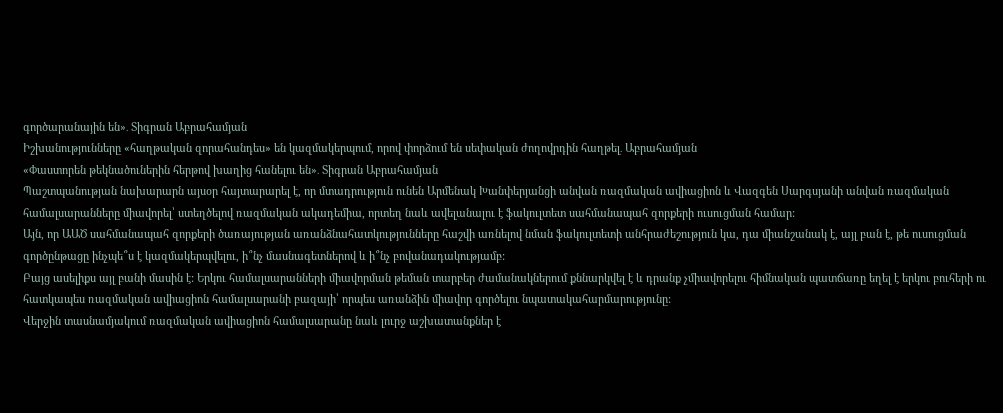գործարանային են»․ Տիգրան Աբրահամյան
Իշխանությունները «հաղթական զորահանդես» են կազմակերպում, որով փորձում են սեփական ժողովրդին հաղթել․ Աբրահամյան
«Փաստորեն թեկնածուներին հերթով խաղից հանելու են»․ Տիգրան Աբրահամյան
Պաշտպանության նախարարն այսօր հայտարարել է, որ մտադրություն ունեն Արմենակ Խանփերյանցի անվան ռազմական ավիացիոն և Վազգեն Սարգսյանի անվան ռազմական համալսարանները միավորել՝ ստեղծելով ռազմական ակադեմիա, որտեղ նաև ավելանալու է ֆակուլտետ սահմանապահ զորքերի ուսուցման համար:
Այն, որ ԱԱԾ սահմանապահ զորքերի ծառայության առանձնահատկությունները հաշվի առնելով նման ֆակուլտետի անհրաժեշություն կա, դա միանշանակ է, այլ բան է, թե ուսուցման գործընթացը ինչպե՞ս է կազմակերպվելու, ի՞նչ մասնագետներով և ի՞նչ բովանադակությամբ:
Բայց ասելիքս այլ բանի մասին է: Երկու համալսարանների միավորման թեման տարբեր ժամանակներում քննարկվել է և դրանք չմիավորելու հիմնական պատճառը եղել է երկու բուհերի ու հատկապես ռազմական ավիացիոն համալսարանի բազայի՝ որպես առանձին միավոր գործելու նպատակահարմարությունը:
Վերջին տասնամյակում ռազմական ավիացիոն համալսարանը նաև լուրջ աշխատանքներ է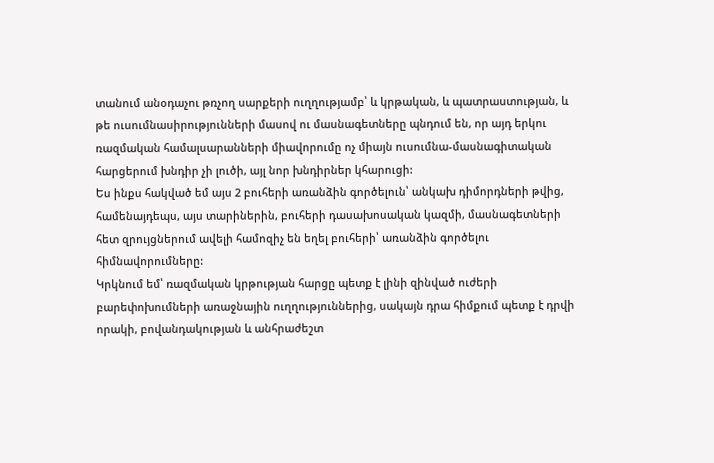տանում անօդաչու թռչող սարքերի ուղղությամբ՝ և կրթական, և պատրաստության, և թե ուսումնասիրությունների մասով ու մասնագետները պնդում են, որ այդ երկու ռազմական համալսարանների միավորումը ոչ միայն ուսումնա-մասնագիտական հարցերում խնդիր չի լուծի, այլ նոր խնդիրներ կհարուցի:
Ես ինքս հակված եմ այս 2 բուհերի առանձին գործելուն՝ անկախ դիմորդների թվից, համենայդեպս, այս տարիներին, բուհերի դասախոսական կազմի, մասնագետների հետ զրույցներում ավելի համոզիչ են եղել բուհերի՝ առանձին գործելու հիմնավորումները:
Կրկնում եմ՝ ռազմական կրթության հարցը պետք է լինի զինված ուժերի բարեփոխումների առաջնային ուղղություններից, սակայն դրա հիմքում պետք է դրվի որակի, բովանդակության և անհրաժեշտ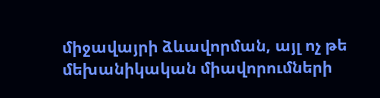միջավայրի ձևավորման, այլ ոչ թե մեխանիկական միավորումների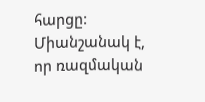հարցը:
Միանշանակ է, որ ռազմական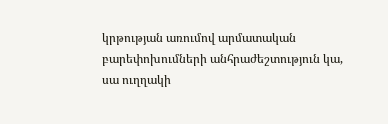կրթության առումով արմատական բարեփոխումների անհրաժեշտություն կա, սա ուղղակի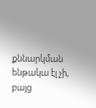քննարկման ենթակա էլ չի, բայց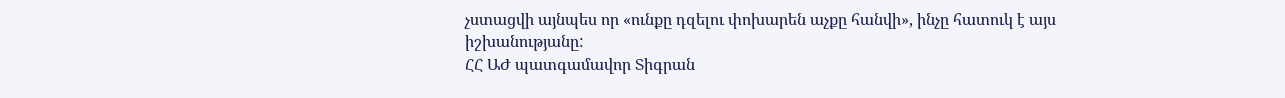չստացվի այնպես որ «ունքը դզելու փոխարեն աչքը հանվի», ինչը հատուկ է այս իշխանությանը:
ՀՀ ԱԺ պատգամավոր Տիգրան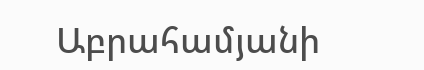Աբրահամյանի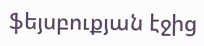ֆեյսբուքյան էջից